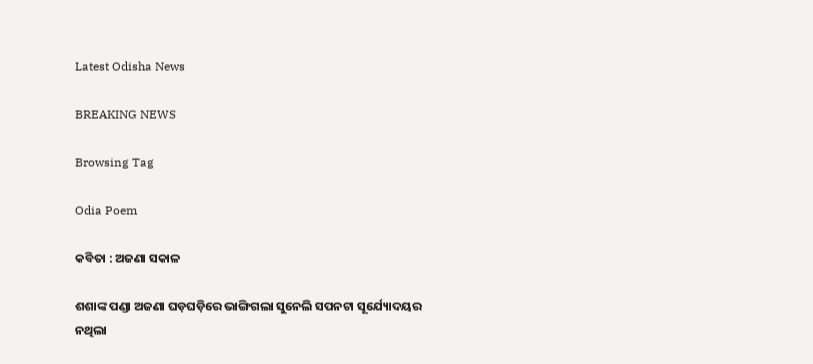Latest Odisha News

BREAKING NEWS

Browsing Tag

Odia Poem

କବିତା : ଅଜଣା ସକାଳ

ଶଶାଙ୍କ ପଣ୍ଡା ଅଜଣା ଘଡ଼ଘଡ଼ିରେ ଭାଙ୍ଗିଗଲା ସୁନେଲି ସପନଟା ସୂର୍ଯ୍ୟୋଦୟର ନଥିଲା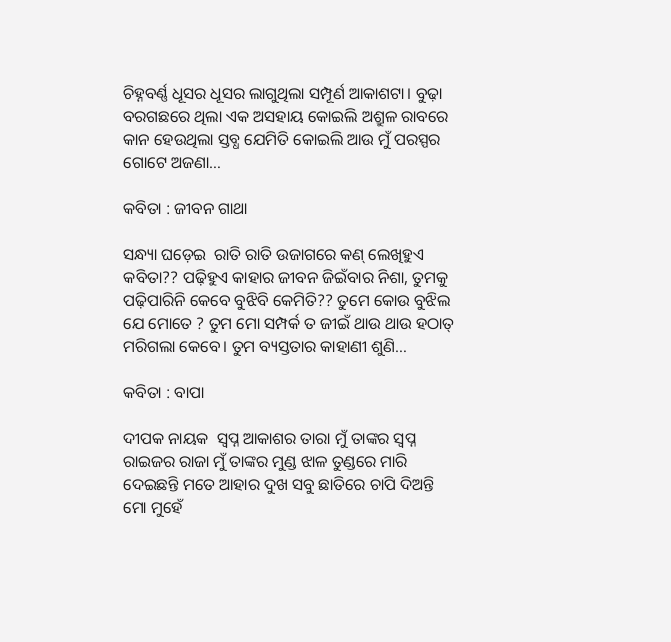ଚିହ୍ନବର୍ଣ୍ଣ ଧୂସର ଧୂସର ଲାଗୁଥିଲା ସମ୍ପୂର୍ଣ ଆକାଶଟା। ବୁଢ଼ା ବରଗଛରେ ଥିଲା ଏକ ଅସହାୟ କୋଇଲି ଅଶ୍ରୁଳ ରାବରେ କାନ ହେଉଥିଲା ସ୍ତବ୍ଧ ଯେମିତି କୋଇଲି ଆଉ ମୁଁ ପରସ୍ପର ଗୋଟେ ଅଜଣା…

କବିତା : ଜୀବନ ଗାଥା

ସନ୍ଧ୍ୟା ଘଡ଼େଇ  ରାତି ରାତି ଉଜାଗରେ କଣ୍ ଲେଖିହୁଏ କବିତା?? ପଢ଼ିହୁଏ କାହାର ଜୀବନ ଜିଇଁବାର ନିଶା, ତୁମକୁ ପଢ଼ିପାରିନି କେବେ ବୁଝିବି କେମିତି?? ତୁମେ କୋଉ ବୁଝିଲ ଯେ ମୋତେ ? ତୁମ ମୋ ସମ୍ପର୍କ ତ ଜୀଇଁ ଥାଉ ଥାଉ ହଠାତ୍ ମରିଗଲା କେବେ। ତୁମ ବ୍ୟସ୍ତତାର କାହାଣୀ ଶୁଣି…

କବିତା : ବାପା

ଦୀପକ ନାୟକ  ସ୍ୱପ୍ନ ଆକାଶର ତାରା ମୁଁ ତାଙ୍କର ସ୍ୱପ୍ନ ରାଇଜର ରାଜା ମୁଁ ତାଙ୍କର ମୁଣ୍ଡ ଝାଳ ତୁଣ୍ଡରେ ମାରି ଦେଇଛନ୍ତି ମତେ ଆହାର ଦୁଖ ସବୁ ଛାତିରେ ଚାପି ଦିଅନ୍ତି ମୋ ମୁହେଁ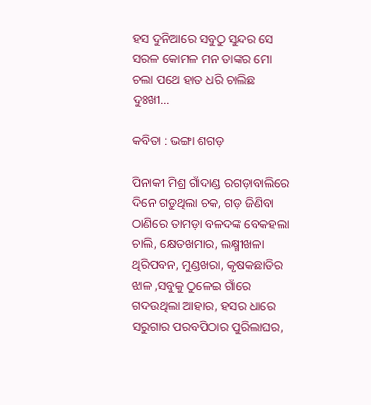ହସ ଦୁନିଆରେ ସବୁଠୁ ସୁନ୍ଦର ସେ ସରଳ କୋମଳ ମନ ତାଙ୍କର ମୋ ଚଲା ପଥେ ହାତ ଧରି ଚାଲିଛ ଦୁଃଖୀ…

କବିତା : ଭଙ୍ଗା ଶଗଡ଼

ପିନାକୀ ମିଶ୍ର ଗାଁଦାଣ୍ଡ ରଗଡ଼ାବାଲିରେ ଦିନେ ଗଡୁଥିଲା ଚକ, ଗଡ଼ ଜିଣିବା ଠାଣିରେ ତାମଡ଼ା ବଳଦଙ୍କ ବେକହଲା ଚାଲି, କ୍ଷେତଖମାର, ଲକ୍ଷ୍ମୀଖଳା ଥିରିପବନ, ମୁଣ୍ଡଖରା, କୃଷକଛାତିର ଝାଳ ,ସବୁକୁ ଠୁଳେଇ ଗାଁରେ ଗଦଉଥିଲା ଆହାର, ହସର ଧାରେ ସରୁଗାର ପରବପିଠାର ପୁରିଲାଘର,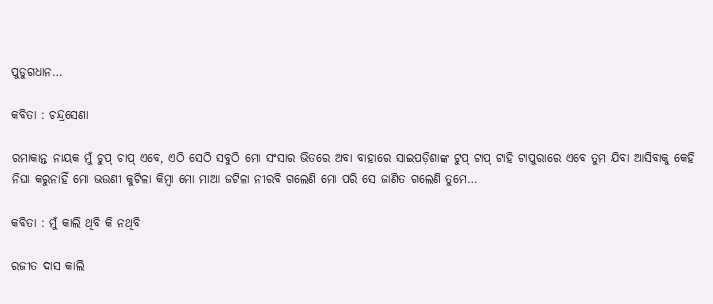ପୁଡୁଗଧାନ…

କବିତା : ଚନ୍ଦ୍ରସେଣା

ରମାକାନ୍ତ ନାୟକ ମୁଁ ଚୁପ୍ ଚାପ୍ ଏବେ, ଏଠି ସେଠି ସବୁଠି ମୋ ସଂସାର ଭିତରେ ଅବା ବାହାରେ ସାଇପଡ଼ିଶାଙ୍କ ଟୁପ୍ ଟାପ୍ ଟାହି ଟାପୁରାରେ ଏବେ ତୁମ ଯିବା ଆସିବାକୁ କେହି ନିଘା କରୁନାହିଁ ମୋ ଭଉଣୀ କୁଟିଳା କିମ୍ଵା ମୋ ମାଆ ଜଟିଳା ନୀରବି ଗଲେଣି ମୋ ପରି ସେ ଜାଣିତ ଗଲେଣି ତୁମେ…

କବିତା : ମୁଁ କାଲି ଥିବି କି ନଥିବି

ରଜୀତ ଦାସ କାଲି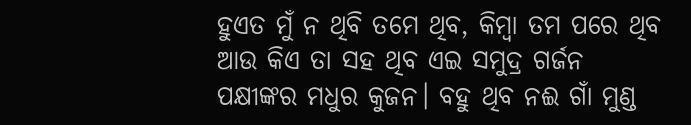ହୁଏତ ମୁଁ ନ ଥିବି ତମେ ଥିବ, କିମ୍ବା ତମ ପରେ ଥିବ ଆଉ କିଏ ତା ସହ ଥିବ ଏଇ ସମୁଦ୍ର ଗର୍ଜନ ପକ୍ଷୀଙ୍କର ମଧୁର କୁଜନ। ବହୁ ଥିବ ନଈ ଗାଁ ମୁଣ୍ଡ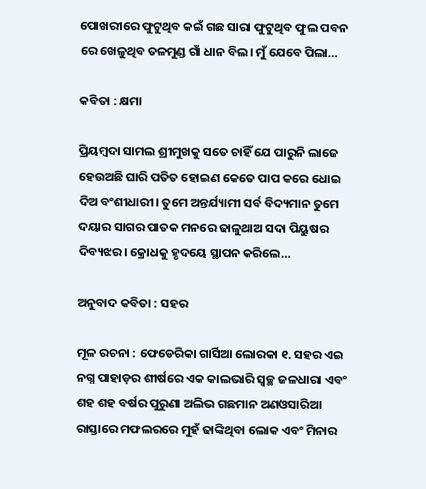ପୋଖରୀରେ ଫୁଟୁଥିବ କଇଁ ଗଛ ସାରା ଫୁଟୁଥିବ ଫୁଲ ପବନ ରେ ଖେଳୁଥିବ ତଳମୁଣ୍ଡ ଗାଁ ଧାନ ବିଲ। ମୁଁ ଯେବେ ପିଲା…

କବିତା : କ୍ଷମା

ପ୍ରିୟମ୍ବଦା ସାମଲ ଶ୍ରୀମୁଖକୁ ସତେ ଚାହିଁ ଯେ ପାରୁନି ଲାଜେ ହେଉଅଛି ଘାରି ପତିତ ହୋଇଣ କେତେ ପାପ କରେ ଧୋଇ ଦିଅ ବଂଶୀଧାରୀ। ତୁମେ ଅନ୍ତର୍ଯ୍ୟାମୀ ସର୍ବ ବିଦ୍ୟମାନ ତୁମେ ଦୟାର ସାଗର ପାତକ ମନରେ ଢାଳୁଥାଅ ସଦା ପିୟୁଷର ଦିବ୍ୟଝର। କ୍ରୋଧକୁ ହୃଦୟେ ସ୍ଥାପନ କରିଲେ…

ଅନୁବାଦ କବିତା : ସହର

ମୂଳ ରଚନା : ଫେଡେରିକା ଗାର୍ସିଆ ଲୋରକା ୧. ସହର ଏଇ ନଗ୍ନ ପାହାଡ଼ର ଶୀର୍ଷରେ ଏକ କାଲଭାରି ସ୍ୱଚ୍ଛ ଜଳଧାରା ଏବଂ ଶହ ଶହ ବର୍ଷର ପୁରୁଣା ଅଲିଭ ଗଛମାନ ଅଣଓସାରିଆ ରାସ୍ତାରେ ମଫଲରରେ ମୁହଁ ଢାଙ୍କିଥିବା ଲୋକ ଏବଂ ମିନାର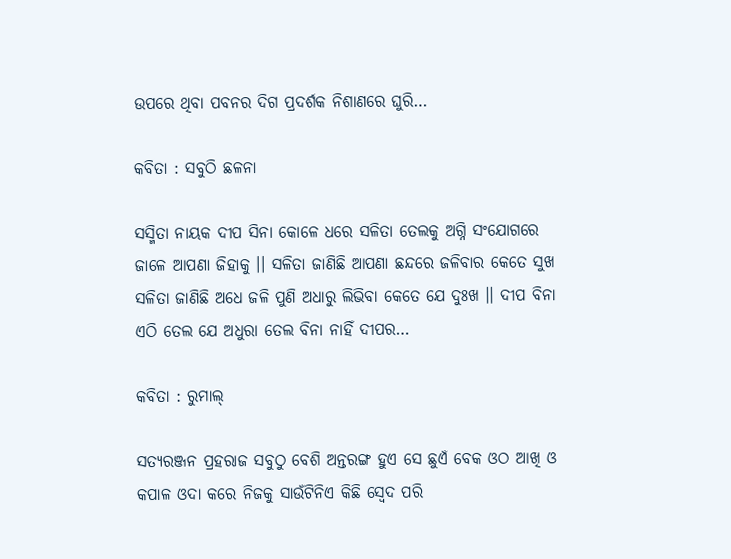ଉପରେ ଥିବା ପବନର ଦିଗ ପ୍ରଦର୍ଶକ ନିଶାଣରେ ଘୁରି…

କବିତା : ସବୁଠି ଛଳନା

ସସ୍ମିତା ନାୟକ ଦୀପ ସିନା କୋଳେ ଧରେ ସଳିତା ତେଲକୁ ଅଗ୍ନି ସଂଯୋଗରେ ଜାଳେ ଆପଣା ଜିହାକୁ ।। ସଳିତା ଜାଣିଛି ଆପଣା ଛନ୍ଦରେ ଜଳିବାର କେତେ ସୁଖ ସଳିତା ଜାଣିଛି ଅଧେ ଜଳି ପୁଣି ଅଧାରୁ ଲିଭିବା କେତେ ଯେ ଦୁଃଖ ।। ଦୀପ ବିନା ଏଠି ତେଲ ଯେ ଅଧୁରା ତେଲ ବିନା ନାହିଁ ଦୀପର…

କବିତା : ରୁମାଲ୍

ସତ୍ୟରଞ୍ଜନ ପ୍ରହରାଜ ସବୁଠୁ ବେଶି ଅନ୍ତରଙ୍ଗ ହୁଏ ସେ ଛୁଏଁ ବେକ ଓଠ ଆଖି ଓ କପାଳ ଓଦା କରେ ନିଜକୁ ସାଉଁଟିନିଏ କିଛି ସ୍ୱେଦ ପରି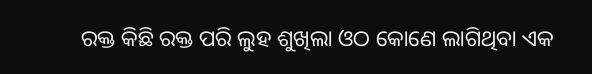ରକ୍ତ କିଛି ରକ୍ତ ପରି ଲୁହ ଶୁଖିଲା ଓଠ କୋଣେ ଲାଗିଥିବା ଏକ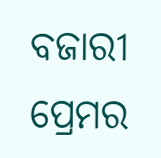ବଜାରୀ ପ୍ରେମର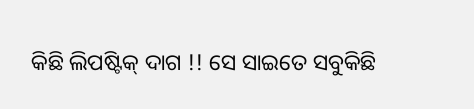କିଛି ଲିପଷ୍ଟିକ୍ ଦାଗ !! ସେ ସାଇତେ ସବୁକିଛି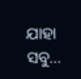ଯାହା ସବୁ…